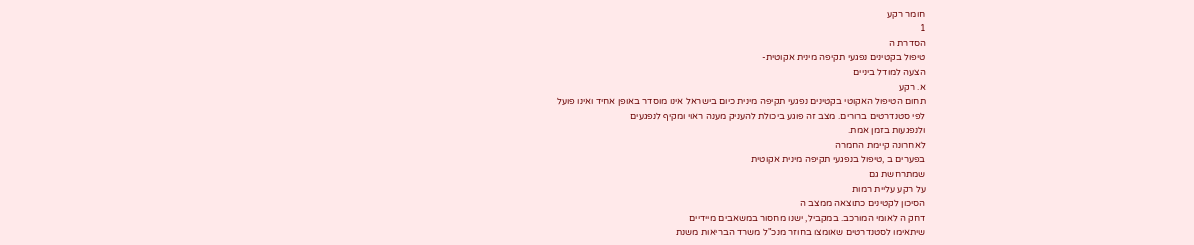חומר רקע
1
הסדרת ה
טיפול בקטינים נפגעי תקיפה מינית אקוטית-
הצעה למודל ביניים
א. רקע
תחום הטיפול האקוטי בקטינים נפגעי תקיפה מינית כיום בישראל אינו מוסדר באופן אחיד ואינו פועל
לפי סטנדרטים ברורים. מצב זה פוגע ביכולת להעניק מענה ראוי ומקיף לנפגעים
ולנפגעות בזמן אמת.
לאחרונה קיימת החמרה
בפערים ב ,טיפול בנפגעי תקיפה מינית אקוטית
שמתרחשת גם
על רקע עליית רמות
הסיכון לקטינים כתוצאה ממצב ה
דחק ה לאומי המורכב. במקביל, ישנו מחסור במשאבים מיידיים
שיתאימו לסטנדרטים שאומצו בחוזר מנכ"ל משרד הבריאות משנת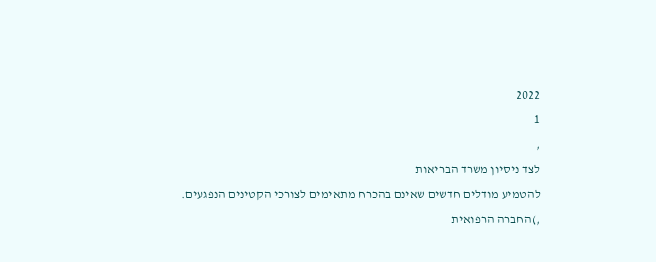2022
1
,
לצד ניסיון משרד הבריאות
להטמיע מודלים חדשים שאינם בהכרח מתאימים לצורכי הקטינים הנפגעים.
,)החברה הרפואית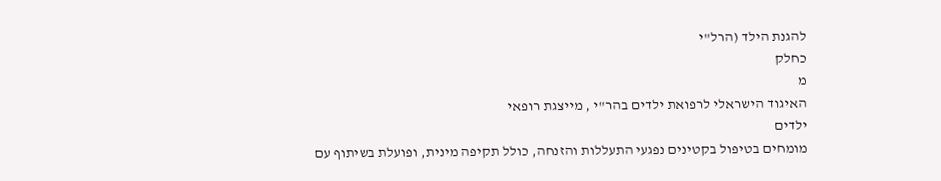להגנת הילד (הרל"י
כחלק
מ
האיגוד הישראלי לרפואת ילדים בהר"י , מייצגת רופאי
ילדים
מומחים בטיפול בקטינים נפגעי התעללות והזנחה, כולל תקיפה מינית, ופועלת בשיתוף עם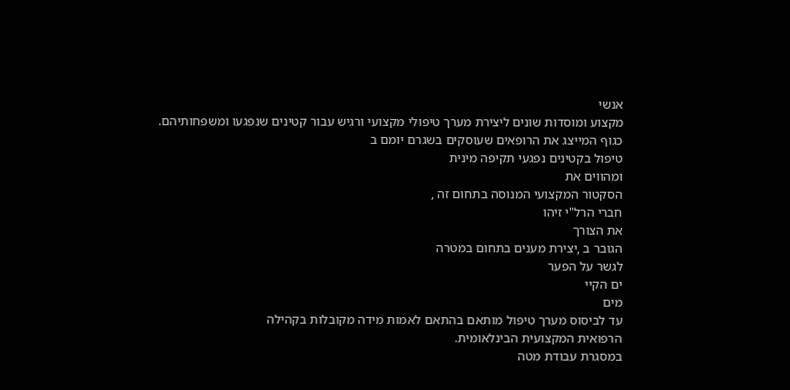אנשי
מקצוע ומוסדות שונים ליצירת מערך טיפולי מקצועי ורגיש עבור קטינים שנפגעו ומשפחותיהם.
כגוף המייצג את הרופאים שעוסקים בשגרם יומם ב
טיפול בקטינים נפגעי תקיפה מינית
ומהווים את
הסקטור המקצועי המנוסה בתחום זה ,
חברי הרל"י זיהו
את הצורך
הגובר ב ,יצירת מענים בתחום במטרה
לגשר על הפער
ים הקיי
מים
עד לביסוס מערך טיפול מותאם בהתאם לאמות מידה מקובלות בקהילה
הרפואית המקצועית הבינלאומית.
במסגרת עבודת מטה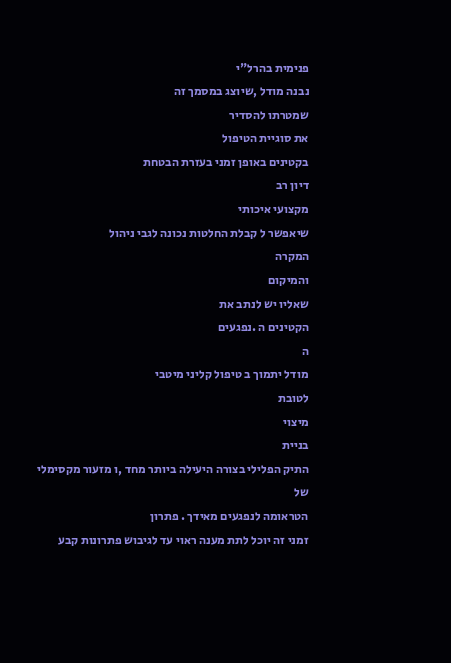פנימית בהרל"י
נבנה מודל ,שיוצג במסמך זה
שמטרתו להסדיר
את סוגיית הטיפול
בקטינים באופן זמני בעזרת הבטחת
דיון רב
מקצועי איכותי
שיאפשר ל קבלת החלטות נכונה לגבי ניהול
המקרה
והמיקום
שאליו יש לנתב את
הקטינים ה .נפגעים
ה
מודל יתמוך ב טיפול קליני מיטבי
לטובת
מיצוי
בניית
התיק הפלילי בצורה היעילה ביותר מחד ,ו מזעור מקסימלי של
הטראומה לנפגעים מאידך . פתרון
זמני זה יוכל לתת מענה ראוי עד לגיבוש פתרונות קבע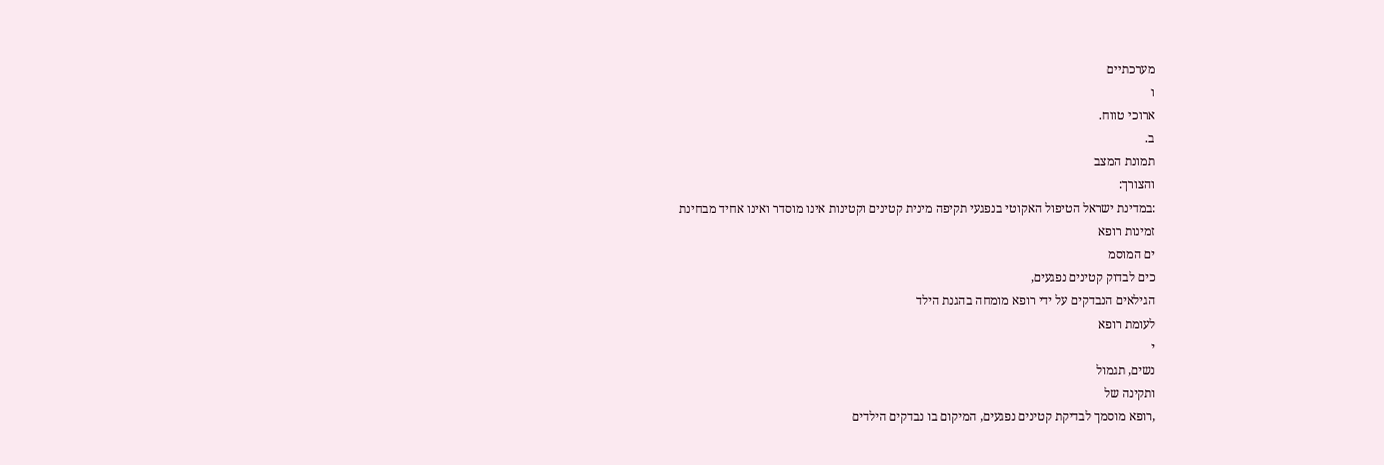מערכתיים
ו
ארוכי טווח.
ב.
תמונת המצב
והצורך:
:במדינת ישראל הטיפול האקוטי בנפגעי תקיפה מינית קטינים וקטינות אינו מוסדר ואינו אחיד מבחינת
זמינות רופא
ים המוסמ
כים לבדוק קטינים נפגעים,
הגילאים הנבדקים על ידי רופא מומחה בהגנת הילד
לעומת רופא
י
נשים, תגמול
ותקינה של
,רופא מוסמך לבדיקת קטינים נפגעים, המיקום בו נבדקים הילדים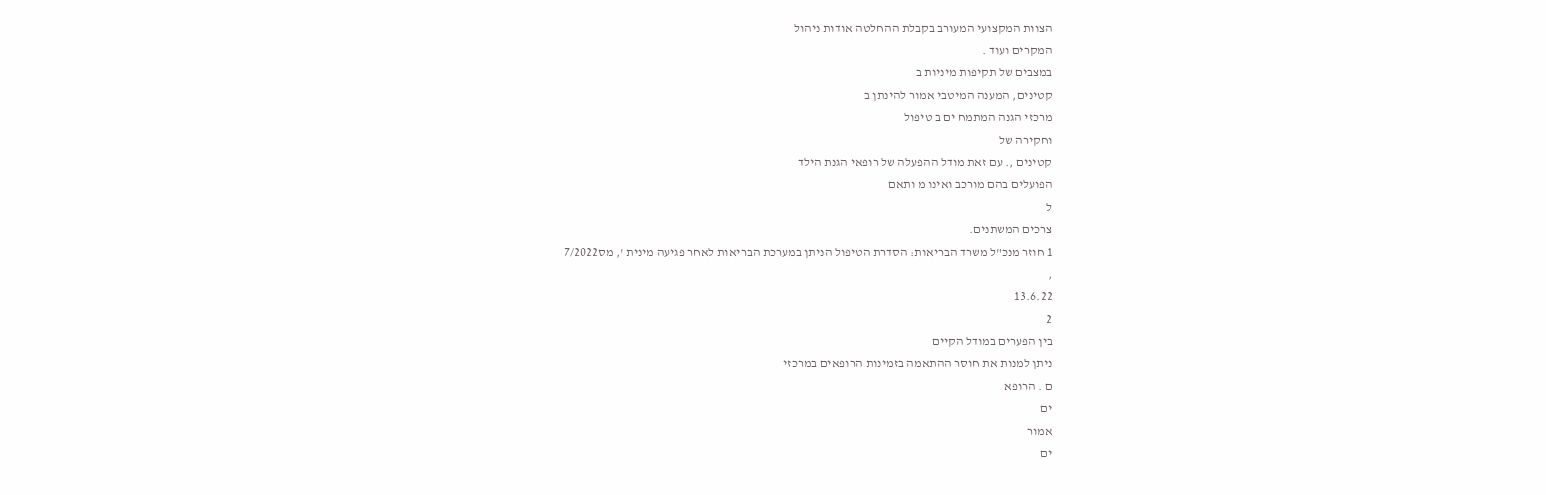הצוות המקצועי המעורב בקבלת ההחלטה אודות ניהול
המקרים ועוד .
במצבים של תקיפות מיניות ב
קטינים, המענה המיטבי אמור להינתן ב
מרכזי הגנה המתמח ים ב טיפול
וחקירה של
קטינים ,. עם זאת מודל ההפעלה של רופאי הגנת הילד
הפועלים בהם מורכב ואינו מ ותאם
ל
צרכים המשתנים.
1 חוזר מנכ"ל משרד הבריאות: הסדרת הטיפול הניתן במערכת הבריאות לאחר פגיעה מינית ', מס7/2022
,
13.6.22
2
בין הפערים במודל הקיים
ניתן למנות את חוסר ההתאמה בזמינות הרופאים במרכזי
ם . הרופא
ים
אמור
ים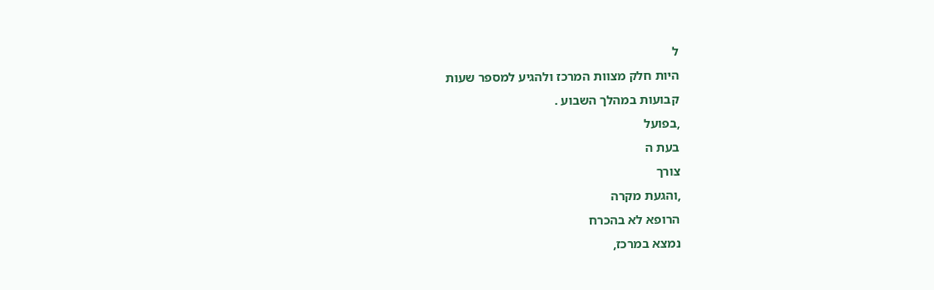ל
היות חלק מצוות המרכז ולהגיע למספר שעות
קבועות במהלך השבוע .
,בפועל
בעת ה
צורך
,והגעת מקרה
הרופא לא בהכרח
נמצא במרכז,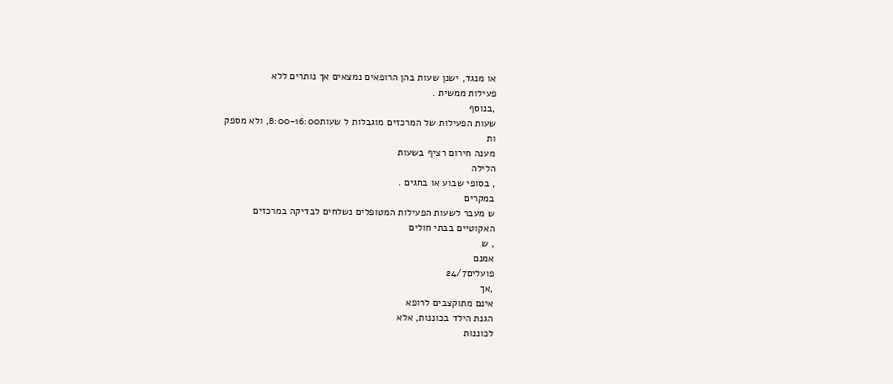או מנגד, ישנן שעות בהן הרופאים נמצאים אך נותרים ללא
פעילות ממשית .
,בנוסף
שעות הפעילות של המרכזים מוגבלות ל שעות8:00-16:00, ולא מספק
ות
מענה חירום רציף בשעות
הלילה
, בסופי שבוע או בחגים .
במקרים
ש מעבר לשעות הפעילות המטופלים נשלחים לבדיקה במרכזים
האקוטיים בבתי חולים
, ש
אמנם
פועלים24/7
,אך
אינם מתוקצבים לרופא
הגנת הילד בכוננות, אלא
לכוננות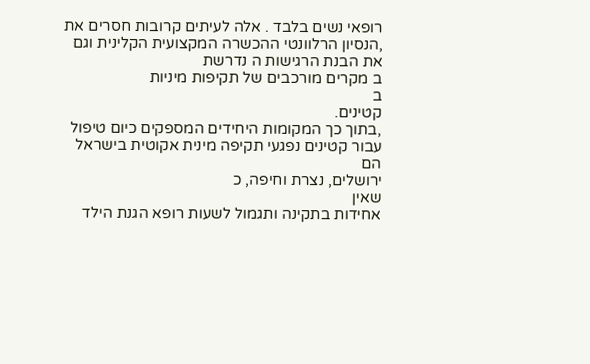רופאי נשים בלבד . אלה לעיתים קרובות חסרים את ,הנסיון הרלוונטי ההכשרה המקצועית הקלינית וגם
את הבנת הרגישות ה נדרשת
ב מקרים מורכבים של תקיפות מיניות
ב
קטינים.
,בתוך כך המקומות היחידים המספקים כיום טיפול עבור קטינים נפגעי תקיפה מינית אקוטית בישראל
הם
ירושלים, נצרת וחיפה, כ
שאין
אחידות בתקינה ותגמול לשעות רופא הגנת הילד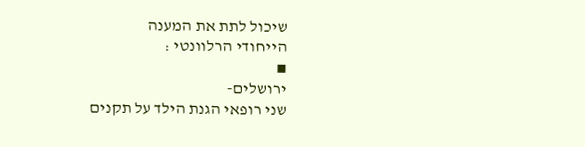שיכול לתת את המענה
הייחודי הרלוונטי :
▪
ירושלים-
שני רופאי הגנת הילד על תקנים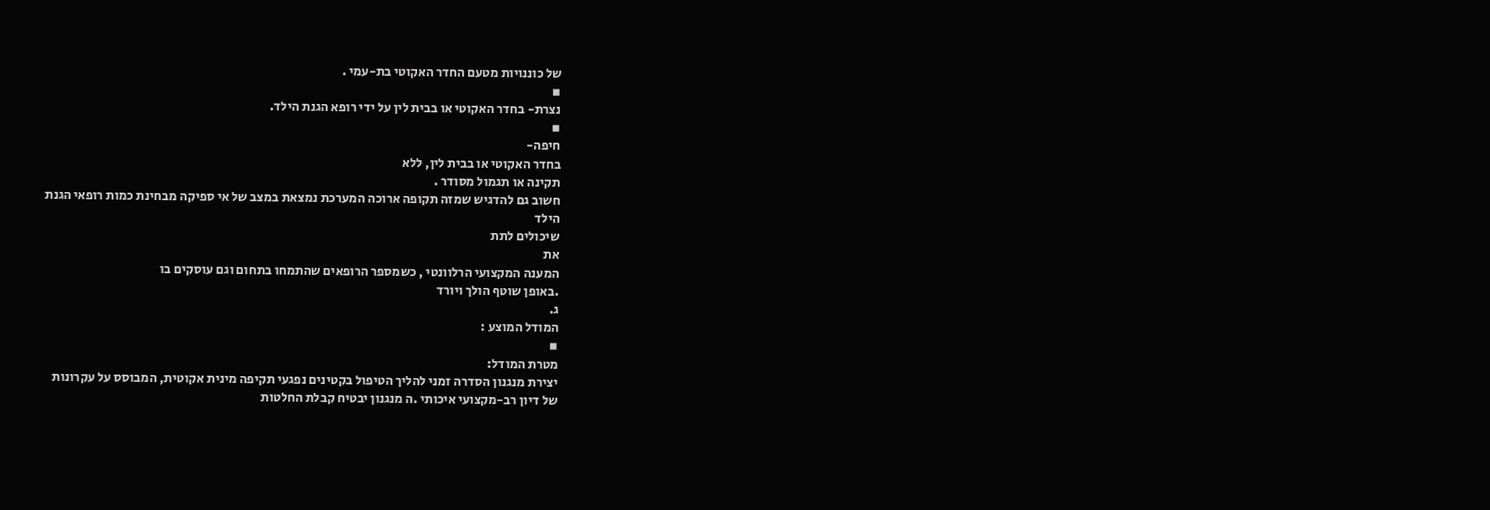של כוננויות מטעם החדר האקוטי בת-עמי .
▪
נצרת- בחדר האקוטי או בבית לין על ידי רופא הגנת הילד.
▪
חיפה-
בחדר האקוטי או בבית לין, ללא
תקינה או תגמול מסודר .
חשוב גם להדגיש שמזה תקופה ארוכה המערכת נמצאת במצב של אי ספיקה מבחינת כמות רופאי הגנת
הילד
שיכולים לתת
את
המענה המקצועי הרלוונטי , כשמספר הרופאים שהתמחו בתחום וגם עוסקים בו
.באופן שוטף הולך ויורד
ג.
המודל המוצע :
▪
מטרת המודל:
יצירת מנגנון הסדרה זמני להליך הטיפול בקטינים נפגעי תקיפה מינית אקוטית, המבוסס על עקרונות
של דיון רב-מקצועי איכותי .ה מנגנון יבטיח קבלת החלטות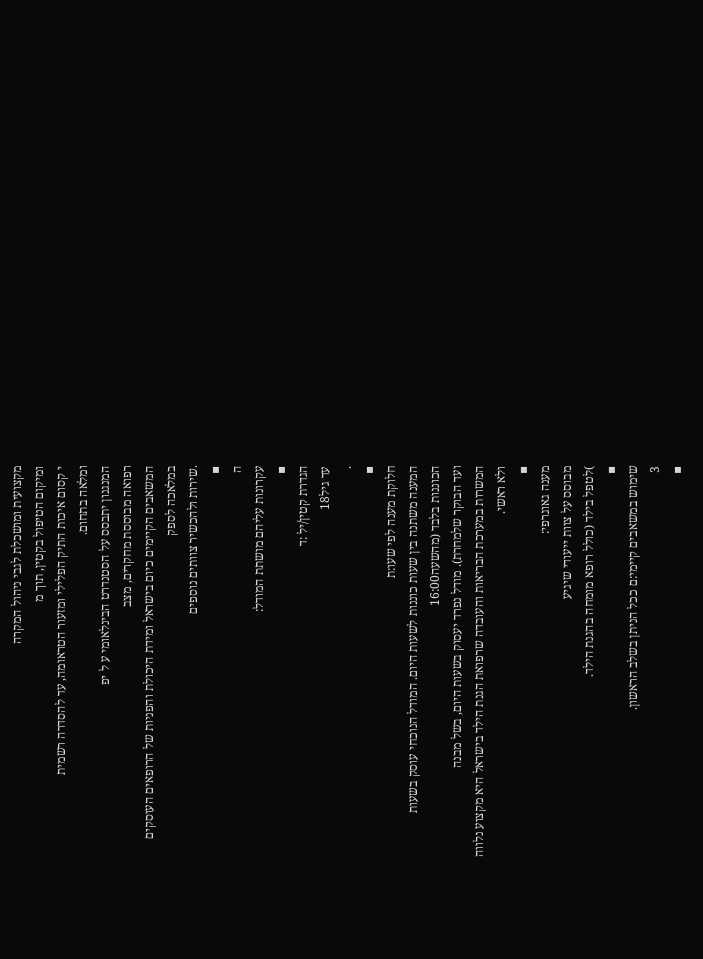מקצועית ומושכלת לגבי ניהול המקרה
ומיקום הטיפול בקטין, תוך מ
י קסום איכות התיק הפלילי ומזעור הטראומה, עד להסדרה רשמית
ומלאה בתחום.
המנגנון יתבסס על הסטנדרט הבינלאומי ע ל יפ
רפואה מבוססת מחקרים, מצב
המשאבים הקיימים כיום בישראל ומידת היכולת והפניות של הרופאים העוסקים במלאכה לספק
.שירות ולהכשיר צוותים נוספים
▪
ה
עקרונות עליהם מושתת המודל:
▪
הגדרת קטין/יל :ד
עד גיל18
.
▪
חלוקת מענה לפי שעו:ת
המענה משתנה בין שעות כוננות לשעות היום. המודל הנוכחי עוסק בשעות
הכוננות בלבד (מהשעה16:00
ועד הבוקר שלמחרת). מודל נפרד יעסוק בשעות היום, בשל מבנה
המשרות במערכת הבריאות והעובדה שרפואת הגנת הילד בישראל היא מקצוע נלווה ולא ראשי.
▪
מענה גאוגרפי:
מבוסס על צוות ייעודי שיגיע
)לטפל בילד (כולל רופא מומחה בהגנת הילד.
▪
שימוש במשאבים קיימי:ם ככל הניתן בשלב הראשון.
3
▪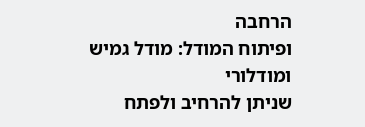הרחבה
ופיתוח המודל: מודל גמיש
ומודלורי
שניתן להרחיב ולפתח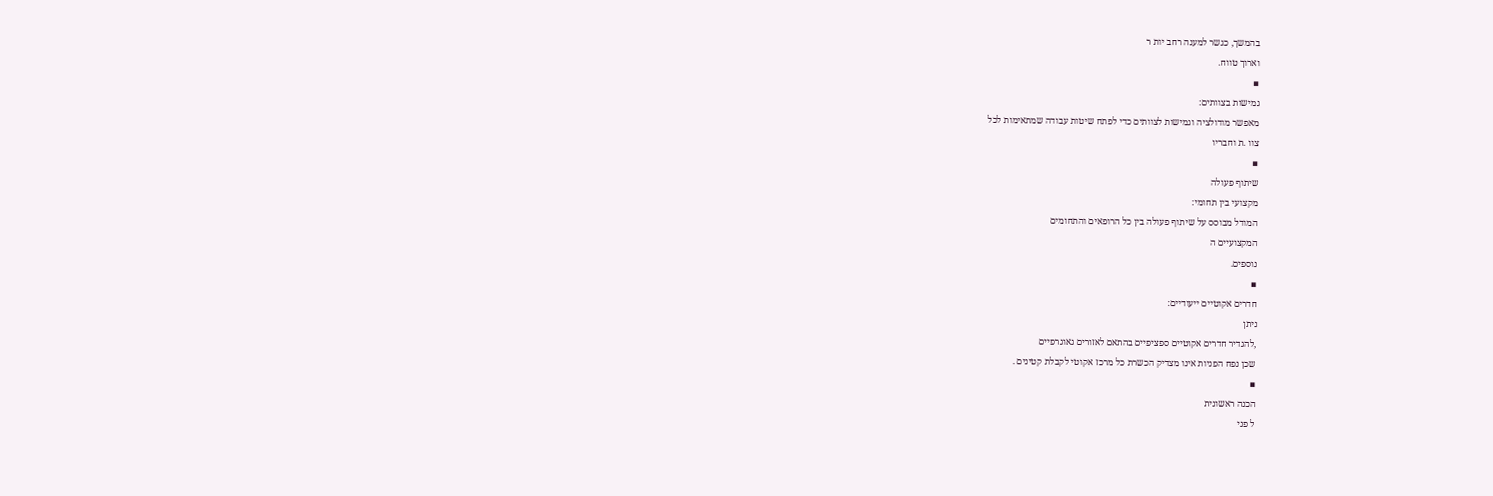בהמשך, כגשר למענה רחב יות ר
וארוך טווח.
▪
גמישות בצוותים:
מאפשר מודולציה וגמישות לצוותים כדי לפתח שיטות עבודה שמתאימות לכל
צוו .ת וחבריו
▪
שיתוף פעולה
מקצועי בין תחומי:
המודל מבוסס על שיתוף פעולה בין כל הרופאים והתחומים
המקצועיים ה
נוספים.
▪
חדרים אקוטיים ייעודיים:
ניתן
,להגדיר חדרים אקוטיים ספציפיים בהתאם לאזורים גאוגרפיים
שכן נפח הפניות אינו מצדיק הכשרת כל מרכז אקוטי לקבלת קטינים .
▪
הכנה ראשונית
ל פני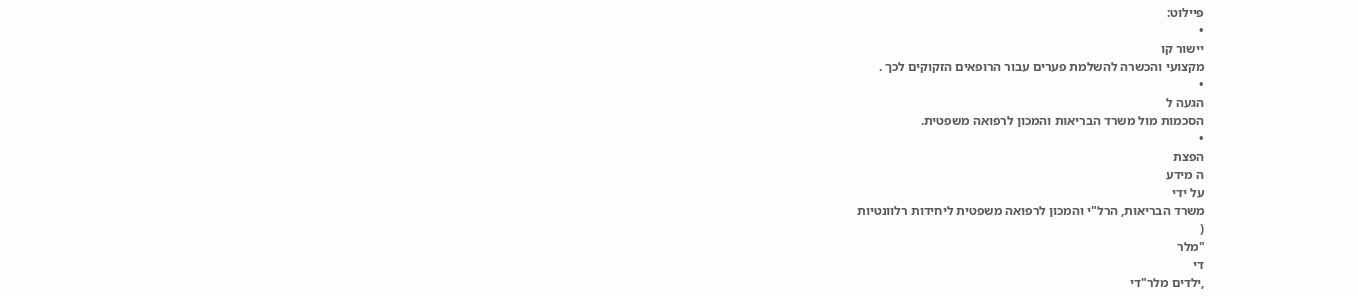פיילוט:
•
יישור קו
מקצועי והכשרה להשלמת פערים עבור הרופאים הזקוקים לכך .
•
הגעה ל
הסכמות מול משרד הבריאות והמכון לרפואה משפטית.
•
הפצת
ה מידע
על ידי
משרד הבריאות, הרל"י והמכון לרפואה משפטית ליחידות רלוונטיות
(
"מלר
די
,ילדים מלר"די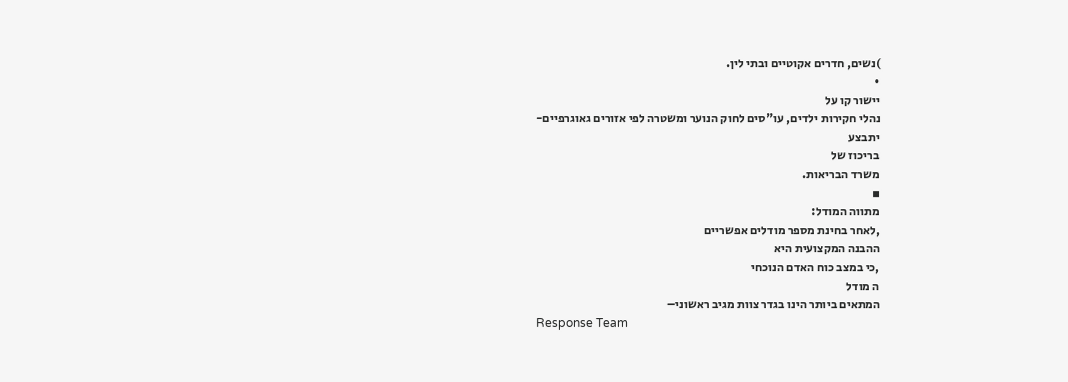)נשים, חדרים אקוטיים ובתי לין.
•
יישור קו על
נהלי חקירות ילדים, עו"סים לחוק הנוער ומשטרה לפי אזורים גאוגרפיים-
יתבצע
בריכוז של
משרד הבריאות.
▪
מתווה המודל:
,לאחר בחינת מספר מודלים אפשריים
ההבנה המקצועית היא
,כי במצב כוח האדם הנוכחי
ה מודל
המתאים ביותר הינו בגדר צוות מגיב ראשוני–
Response Team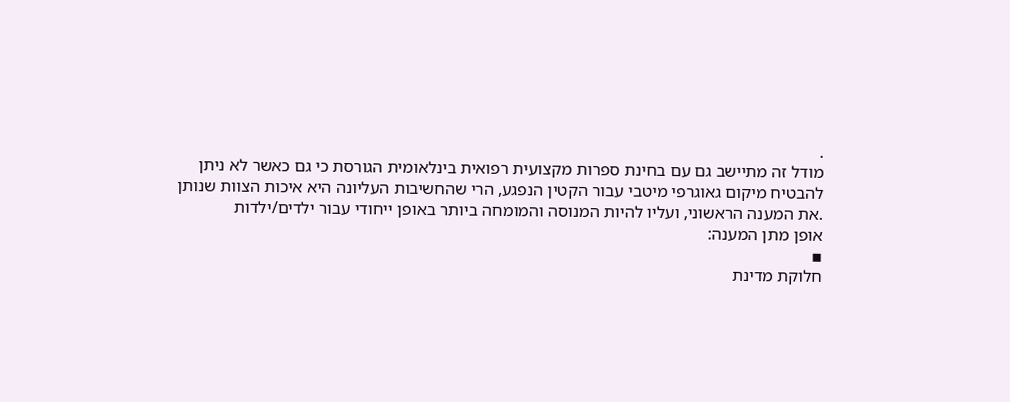.
מודל זה מתיישב גם עם בחינת ספרות מקצועית רפואית בינלאומית הגורסת כי גם כאשר לא ניתן
להבטיח מיקום גאוגרפי מיטבי עבור הקטין הנפגע, הרי שהחשיבות העליונה היא איכות הצוות שנותן
.את המענה הראשוני, ועליו להיות המנוסה והמומחה ביותר באופן ייחודי עבור ילדים/ילדות
אופן מתן המענה:
▪
חלוקת מדינת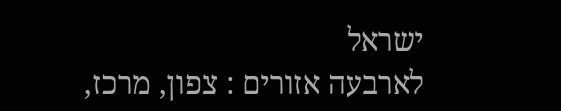ישראל
לארבעה אזורים : צפון, מרכז,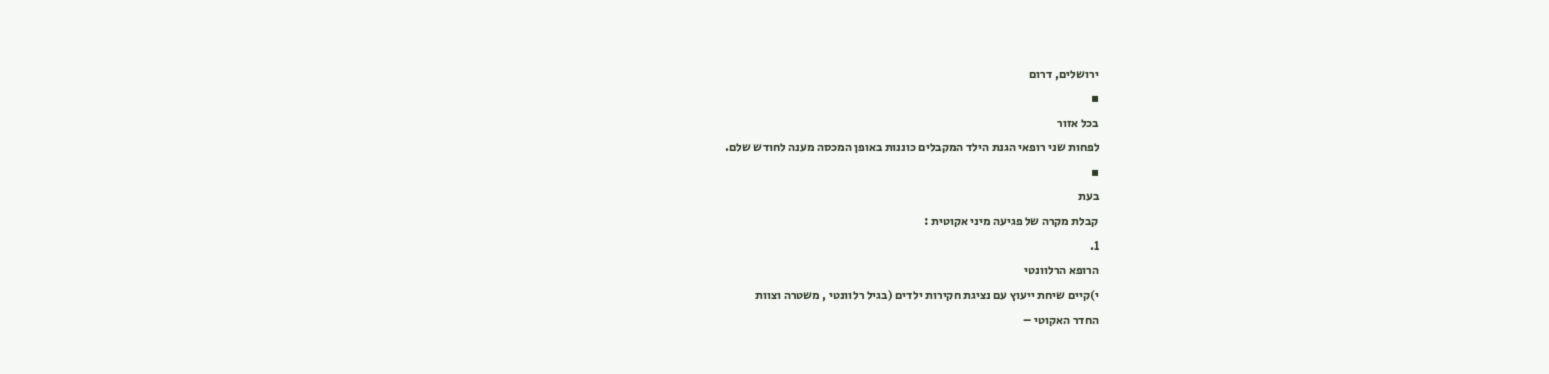ירושלים, דרום
▪
בכל אזור
לפחות שני רופאי הגנת הילד המקבלים כוננות באופן המכסה מענה לחודש שלם.
▪
בעת
קבלת מקרה של פגיעה מיני אקוטית :
1.
הרופא הרלוונטי
י)קיים שיחת ייעוץ עם נציגת חקירות ילדים (בגיל רלוונטי , משטרה וצוות
החדר האקוטי –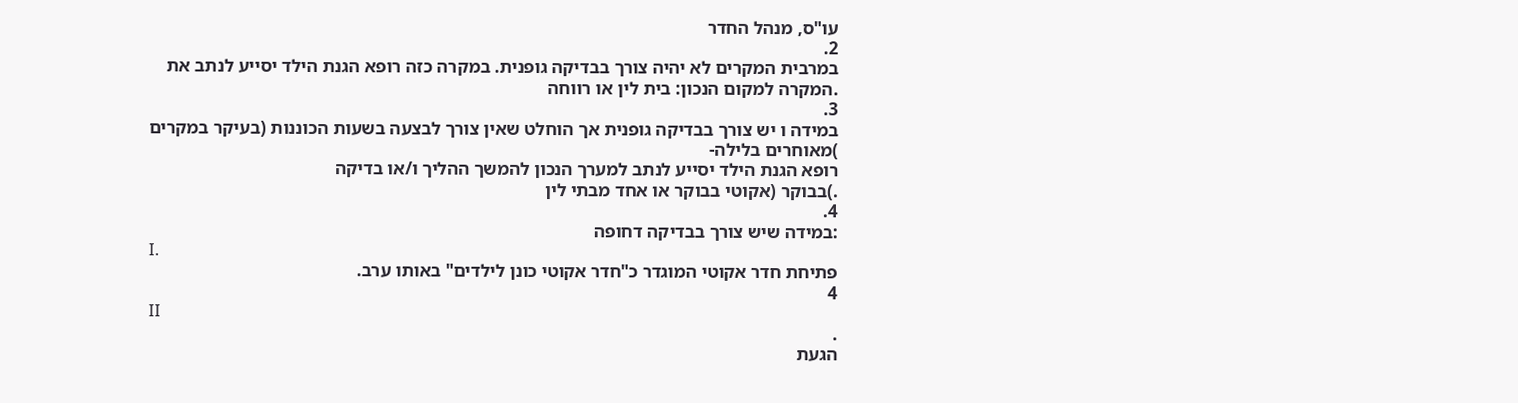עו"ס, מנהל החדר
2.
במרבית המקרים לא יהיה צורך בבדיקה גופנית. במקרה כזה רופא הגנת הילד יסייע לנתב את
.המקרה למקום הנכון: בית לין או רווחה
3.
במידה ו יש צורך בבדיקה גופנית אך הוחלט שאין צורך לבצעה בשעות הכוננות (בעיקר במקרים
)מאוחרים בלילה-
רופא הגנת הילד יסייע לנתב למערך הנכון להמשך ההליך ו/או בדיקה
.)בבוקר (אקוטי בבוקר או אחד מבתי לין
4.
:במידה שיש צורך בבדיקה דחופה
I.
פתיחת חדר אקוטי המוגדר כ"חדר אקוטי כונן לילדים" באותו ערב.
4
II
.
הגעת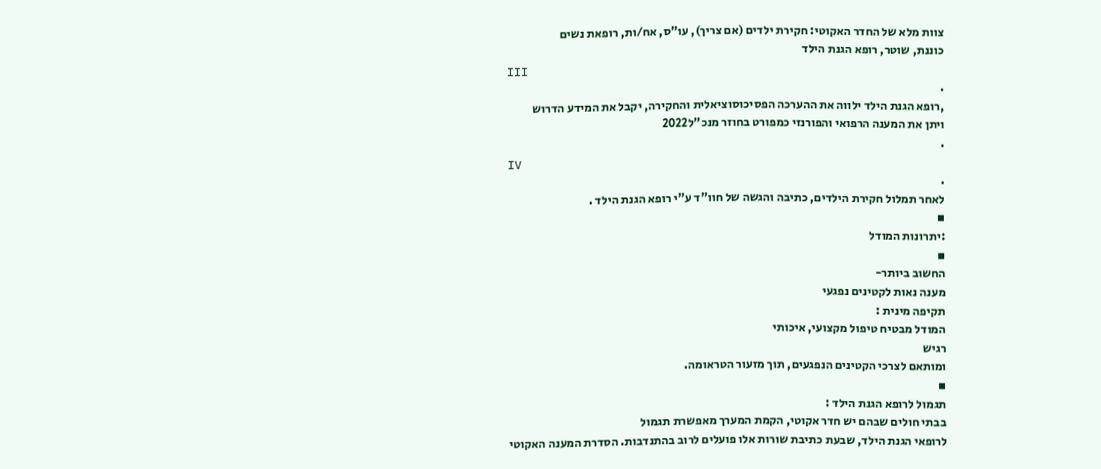צוות מלא של החדר האקוטי: חקירת ילדים (אם צריך), עו"ס, אח/ות, רופאת נשים
כוננת, שוטר, רופא הגנת הילד
III
.
,רופא הגנת הילד ילווה את ההערכה הפסיכוסוציאלית והחקירה, יקבל את המידע הדרוש
ויתן את המענה הרפואי והפורנזי כמפורט בחוזר מנכ"ל2022
.
IV
.
לאחר תמלול חקירת הילדים, כתיבה והגשה של חוו"ד ע"י רופא הגנת הילד .
▪
:יתרונות המודל
▪
החשוב ביותר-
מענה נאות לקטינים נפגעי
תקיפה מינית :
המודל מבטיח טיפול מקצועי, איכותי
רגיש
ומותאם לצרכי הקטינים הנפגעים, תוך מזעור הטראומה.
▪
תגמול לרופא הגנת הילד :
בבתי חולים שבהם יש חדר אקוטי, הקמת המערך מאפשרת תגמול
לרופאי הגנת הילד, שבעת כתיבת שורות אלו פועלים לרוב בהתנדבות. הסדרת המענה האקוטי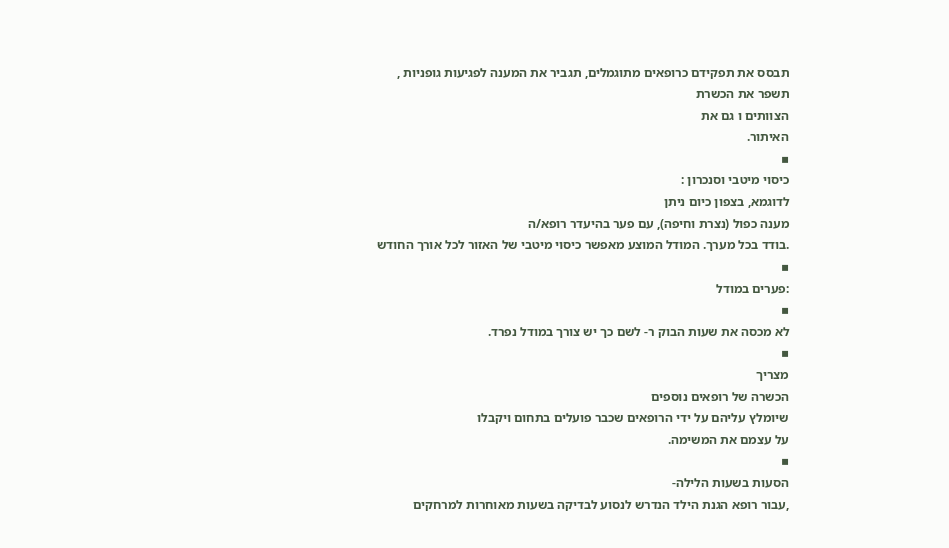תבסס את תפקידם כרופאים מתוגמלים, תגביר את המענה לפגיעות גופניות ,
תשפר את הכשרת
הצוותים ו גם את
האיתור.
▪
כיסוי מיטבי וסנכרון :
לדוגמא, בצפון כיום ניתן
מענה כפול (נצרת וחיפה), עם פער בהיעדר רופא/ה
.בודד בכל מערך. המודל המוצע מאפשר כיסוי מיטבי של האזור לכל אורך החודש
▪
:פערים במודל
▪
לא מכסה את שעות הבוק ר- לשם כך יש צורך במודל נפרד.
▪
מצריך
הכשרה של רופאים נוספים
שיומלץ עליהם על ידי הרופאים שכבר פועלים בתחום ויקבלו
על עצמם את המשימה.
▪
הסעות בשעות הלילה-
,עבור רופא הגנת הילד הנדרש לנסוע לבדיקה בשעות מאוחרות למרחקים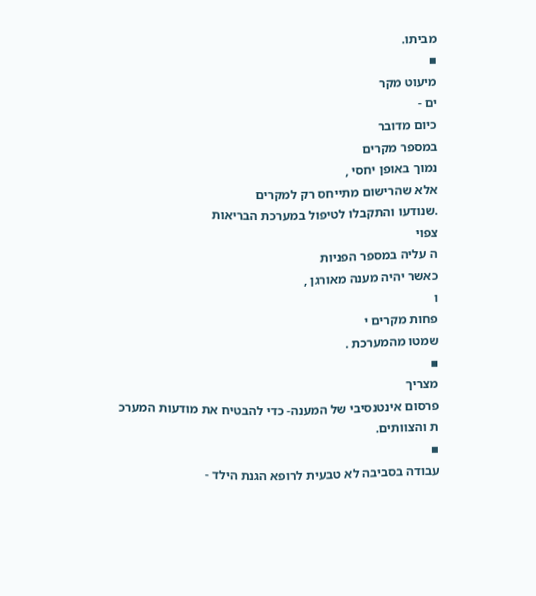מביתו.
▪
מיעוט מקר
ים -
כיום מדובר
במספר מקרים
נמוך באופן יחסי ,
אלא שהרישום מתייחס רק למקרים
.שנודעו והתקבלו לטיפול במערכת הבריאות
צפוי
ה עליה במספר הפניות
כאשר יהיה מענה מאורגן ,
ו
פחות מקרים י
שמטו מהמערכת .
▪
מצריך
פרסום אינטנסיבי של המענה- כדי להבטיח את מודעות המערכ
ת והצוותים.
▪
עבודה בסביבה לא טבעית לרופא הגנת הילד -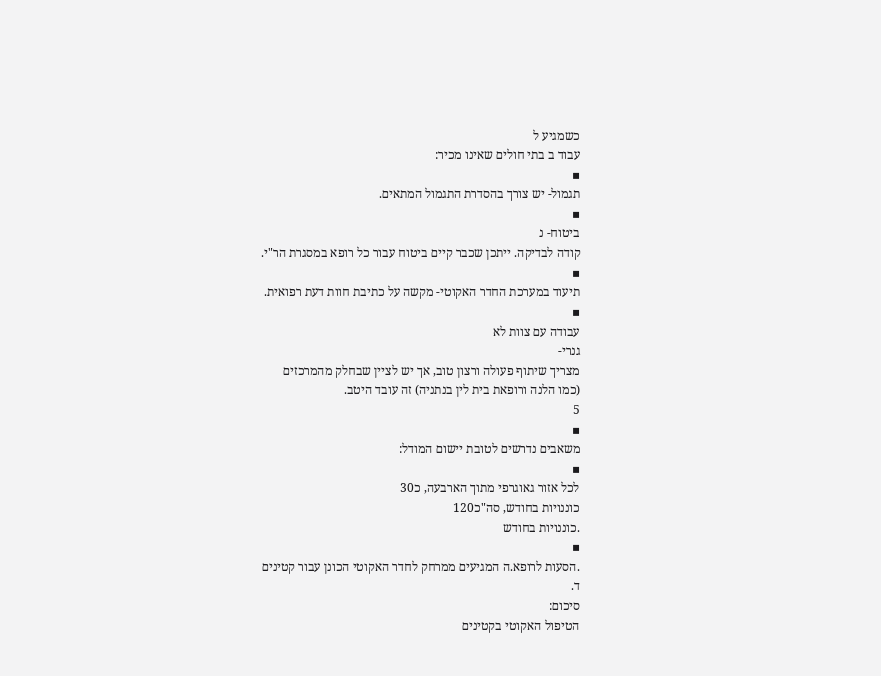כשמגיע ל
עבוד ב בתי חולים שאינו מכיר:
▪
תגמול- יש צורך בהסדרת התגמול המתאים.
▪
ביטוח- נ
קודה לבדיקה. ייתכן שכבר קיים ביטוח עבור כל רופא במסגרת הר"י.
▪
תיעוד במערכת החדר האקוטי- מקשה על כתיבת חוות דעת רפואית.
▪
עבודה עם צוות לא
גנרי-
מצריך שיתוף פעולה ורצון טוב, אך יש לציין שבחלק מהמרכזים
(כמו הלנה ורופאת בית לין בנתניה) זה עובד היטב.
5
▪
משאבים נדרשים לטובת יישום המודל:
▪
לכל אזור גאוגרפי מתוך הארבעה, כ30
כוננויות בחודש, סה"כ120
.כוננויות בחודש
▪
.הסעות לרופא.ה המגיעים ממרחק לחדר האקוטי הכונן עבור קטינים
ד.
סיכום:
הטיפול האקוטי בקטינים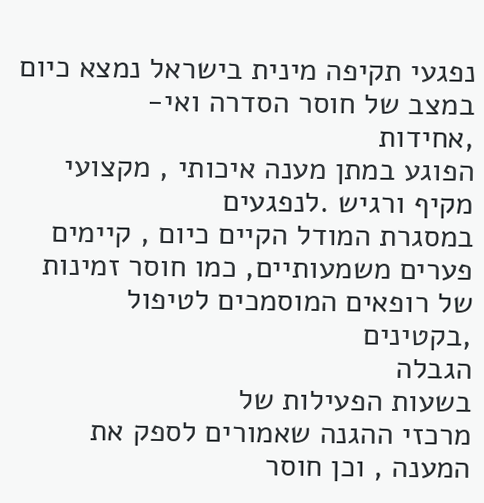נפגעי תקיפה מינית בישראל נמצא כיום במצב של חוסר הסדרה ואי-
,אחידות
הפוגע במתן מענה איכותי , מקצועי מקיף ורגיש .לנפגעים
במסגרת המודל הקיים כיום , קיימים פערים משמעותיים, כמו חוסר זמינות של רופאים המוסמכים לטיפול
,בקטינים
הגבלה
בשעות הפעילות של
מרכזי ההגנה שאמורים לספק את המענה , וכן חוסר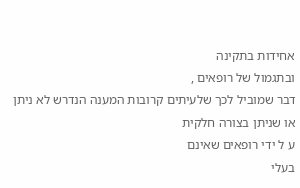אחידות בתקינה
ובתגמול של רופאים ,
דבר שמוביל לכך שלעיתים קרובות המענה הנדרש לא ניתן או שניתן בצורה חלקית
ע ל ידי רופאים שאינם
בעלי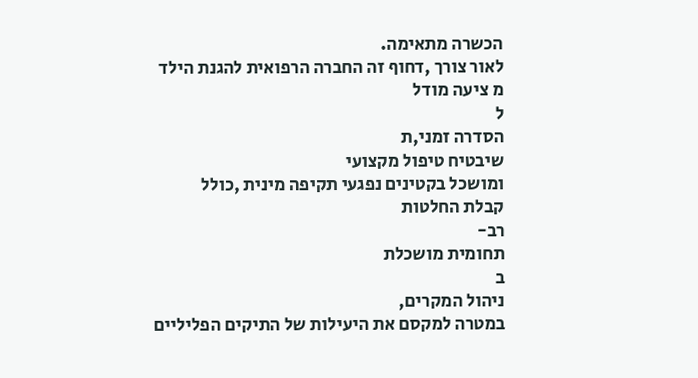הכשרה מתאימה.
לאור צורך ,דחוף זה החברה הרפואית להגנת הילד
מ ציעה מודל
ל
הסדרה זמני,ת
שיבטיח טיפול מקצועי
ומושכל בקטינים נפגעי תקיפה מינית ,כולל
קבלת החלטות
רב-
תחומית מושכלת
ב
ניהול המקרים,
במטרה למקסם את היעילות של התיקים הפליליים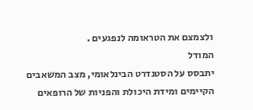ולצמצם את הטראומה לנפגעים .
המודל
יתבסס על הסטנדרט הבינלאומי, מצב המשאבים הקיימים ומידת היכולת והפניות של הרופאים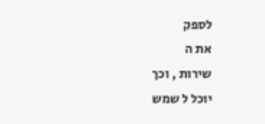לספק
את ה
שירות , וכך
יוכל ל שמש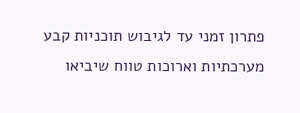פתרון זמני עד לגיבוש תוכניות קבע מערכתיות וארוכות טווח שיביאו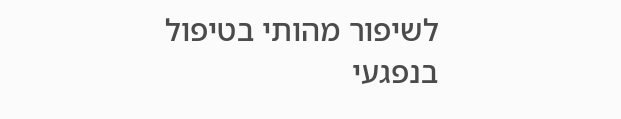לשיפור מהותי בטיפול בנפגעי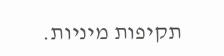תקיפות מיניות.